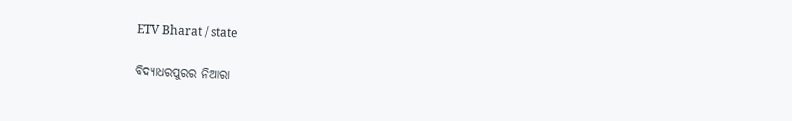ETV Bharat / state

ବିଦ୍ୟାଧରପୁରର ନିଆରା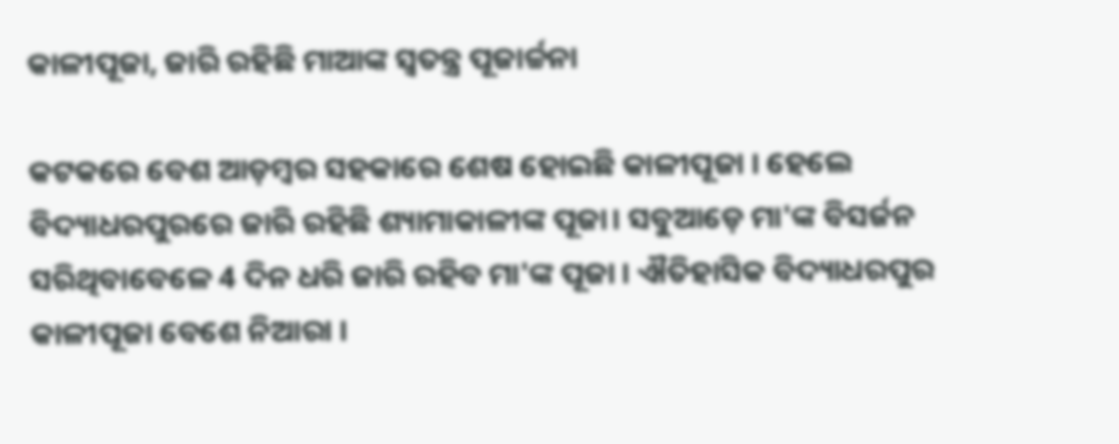କାଳୀପୂଜା, ଜାରି ରହିଛି ମାଆଙ୍କ ସ୍ବତନ୍ତ୍ର ପୂଜାର୍ଚ୍ଚନା

କଟକରେ ବେଶ ଆଡ଼ମ୍ବର ସହକାରେ ଶେଷ ହୋଇଛି କାଳୀପୂଜା । ହେଲେ ବିଦ୍ୟାଧରପୁରରେ ଜାରି ରହିଛି ଶ୍ୟାମାକାଳୀଙ୍କ ପୂଜା। ସବୁଆଡ଼େ ମା'ଙ୍କ ବିସର୍ଜନ ସରିଥିବାବେଳେ 4 ଦିନ ଧରି ଜାରି ରହିବ ମା'ଙ୍କ ପୂଜା । ଐତିହାସିକ ବିଦ୍ୟାଧରପୁର କାଳୀପୂଜା ବେଶେ ନିଆରା ।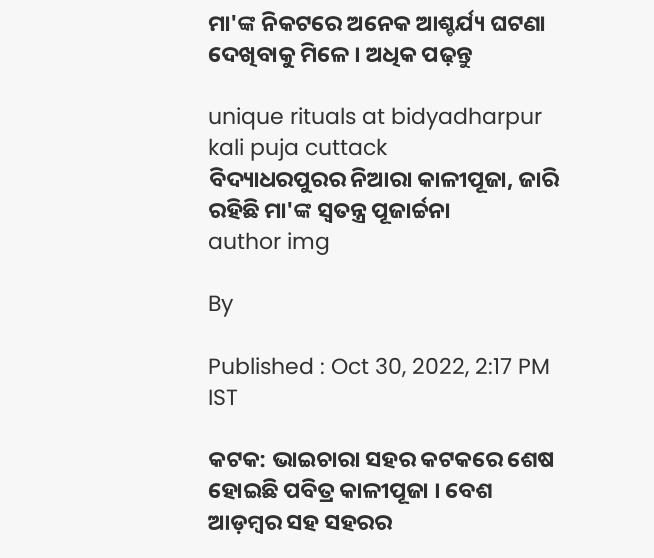ମା'ଙ୍କ ନିକଟରେ ଅନେକ ଆଶ୍ଚର୍ଯ୍ୟ ଘଟଣା ଦେଖିବାକୁ ମିଳେ । ଅଧିକ ପଢ଼ନ୍ତୁ

unique rituals at bidyadharpur kali puja cuttack
ବିଦ୍ୟାଧରପୁରର ନିଆରା କାଳୀପୂଜା, ଜାରି ରହିଛି ମା'ଙ୍କ ସ୍ବତନ୍ତ୍ର ପୂଜାର୍ଚ୍ଚନା
author img

By

Published : Oct 30, 2022, 2:17 PM IST

କଟକ: ଭାଇଚାରା ସହର କଟକରେ ଶେଷ ହୋଇଛି ପବିତ୍ର କାଳୀପୂଜା । ବେଶ ଆଡ଼ମ୍ବର ସହ ସହରର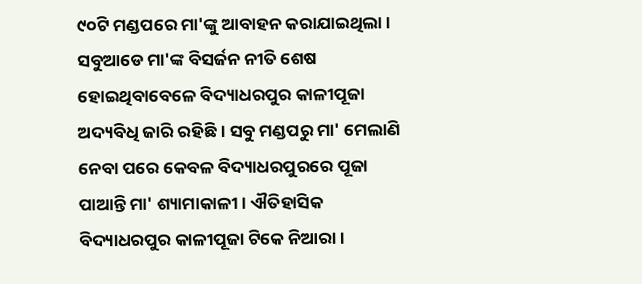୯୦ଟି ମଣ୍ଡପରେ ମା'ଙ୍କୁ ଆବାହନ କରାଯାଇଥିଲା । ସବୁଆଡେ ମା'ଙ୍କ ବିସର୍ଜନ ନୀତି ଶେଷ ହୋଇଥିବାବେଳେ ବିଦ୍ୟାଧରପୁର କାଳୀପୂଜା ଅଦ୍ୟବିଧି ଜାରି ରହିଛି । ସବୁ ମଣ୍ଡପରୁ ମା' ମେଲାଣି ନେବା ପରେ କେବଳ ବିଦ୍ୟାଧରପୁରରେ ପୂଜା ପାଆନ୍ତି ମା' ଶ୍ୟାମାକାଳୀ । ଐତିହାସିକ ବିଦ୍ୟାଧରପୁର କାଳୀପୂଜା ଟିକେ ନିଆରା ।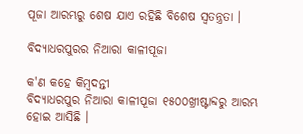ପୂଜା ଆରମ୍ଭରୁ ଶେଷ ଯାଏ ରହିଛି ବିଶେଷ ସ୍ବତନ୍ତ୍ରତା ।

ବିଦ୍ୟାଧରପୁରର ନିଆରା କାଳୀପୂଜା

କ'ଣ କହେ କିମ୍ବଦନ୍ତୀ
ବିଦ୍ୟାଧରପୁର ନିଆରା କାଳୀପୂଜା ୧୫୦୦ଖ୍ରୀଷ୍ଟାବ୍ଦରୁ ଆରମ୍ଭ ହୋଇ ଆସିଛି ।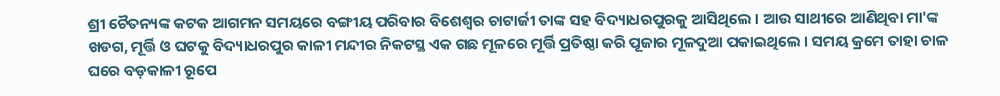ଶ୍ରୀ ଚୈତନ୍ୟଙ୍କ କଟକ ଆଗମନ ସମୟରେ ବଙ୍ଗୀୟ ପରିବାର ବିଶେଶ୍ୱର ଚାଟାର୍ଜୀ ତାଙ୍କ ସହ ବିଦ୍ୟାଧରପୁରକୁ ଆସିଥିଲେ । ଆଉ ସାଥୀରେ ଆଣିଥିବା ମା'ଙ୍କ ଖଡଗ, ମୂର୍ତ୍ତି ଓ ଘଟକୁ ବିଦ୍ୟାଧରପୁର କାଳୀ ମନ୍ଦୀର ନିକଟସ୍ଥ ଏକ ଗଛ ମୂଳରେ ମୂର୍ତ୍ତି ପ୍ରତିଷ୍ଠା କରି ପୂଜାର ମୂଳଦୁଆ ପକାଇଥିଲେ । ସମୟ କ୍ରମେ ତାହା ଚାଳ ଘରେ ବଡ଼କାଳୀ ରୂପେ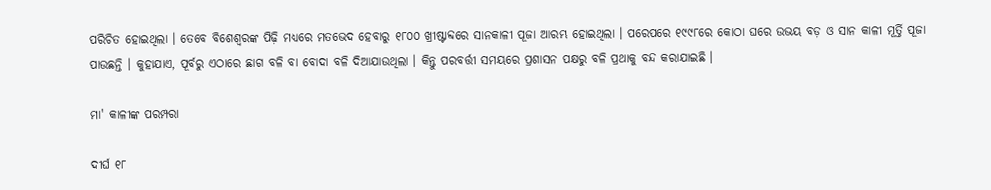ପରିଚିତ ହୋଇଥିଲା । ତେବେ ବିଶେଶ୍ୱରଙ୍କ ପିଢ଼ି ମଧ୍ୟରେ ମତଭେଦ ହେବାରୁ ୧୮୦୦ ଖ୍ରୀଷ୍ଟାବ୍ଦରେ ସାନକାଳୀ ପୂଜା ଆରମ୍ଭ ହୋଇଥିଲା । ପରେପରେ ୧୯୯୮ରେ କୋଠା ଘରେ ଉଭୟ ବଡ଼ ଓ ସାନ କାଳୀ ମୂର୍ତ୍ତି ପୂଜା ପାଉଛନ୍ତି । କୁହାଯାଏ, ପୂର୍ବରୁ ଏଠାରେ ଛାଗ ବଳି ବା ବୋଦା ବଳି ଦିଆଯାଉଥିଲା । କିନ୍ତୁ ପରବର୍ତ୍ତୀ ସମୟରେ ପ୍ରଶାସନ ପକ୍ଷରୁ ବଳି ପ୍ରଥାକୁ ବନ୍ଦ କରାଯାଇଛି ।

ମା' କାଳୀଙ୍କ ପରମ୍ପରା

ଦୀର୍ଘ ୧୮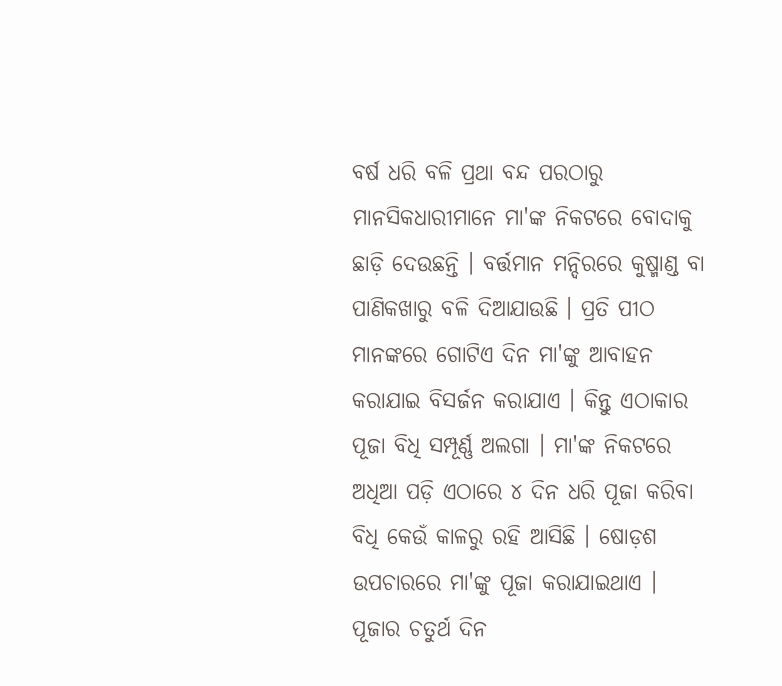ବର୍ଷ ଧରି ବଳି ପ୍ରଥା ବନ୍ଦ ପରଠାରୁ ମାନସିକଧାରୀମାନେ ମା'ଙ୍କ ନିକଟରେ ବୋଦାକୁ ଛାଡ଼ି ଦେଉଛନ୍ତି । ବର୍ତ୍ତମାନ ମନ୍ଦିରରେ କୁଷ୍ମାଣ୍ଡ ବା ପାଣିକଖାରୁ ବଳି ଦିଆଯାଉଛି । ପ୍ରତି ପୀଠ ମାନଙ୍କରେ ଗୋଟିଏ ଦିନ ମା'ଙ୍କୁ ଆବାହନ କରାଯାଇ ବିସର୍ଜନ କରାଯାଏ । କିନ୍ତୁ ଏଠାକାର ପୂଜା ବିଧି ସମ୍ପୂର୍ଣ୍ଣ ଅଲଗା । ମା'ଙ୍କ ନିକଟରେ ଅଧିଆ ପଡ଼ି ଏଠାରେ ୪ ଦିନ ଧରି ପୂଜା କରିବା ବିଧି କେଉଁ କାଳରୁ ରହି ଆସିଛି । ଷୋଡ଼ଶ ଉପଚାରରେ ମା'ଙ୍କୁ ପୂଜା କରାଯାଇଥାଏ । ପୂଜାର ଚତୁର୍ଥ ଦିନ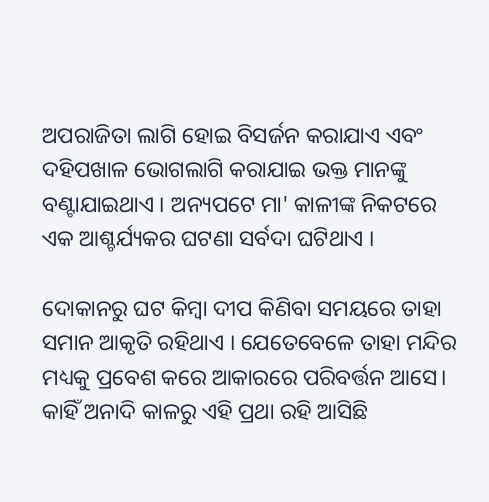ଅପରାଜିତା ଲାଗି ହୋଇ ବିସର୍ଜନ କରାଯାଏ ଏବଂ ଦହିପଖାଳ ଭୋଗଲାଗି କରାଯାଇ ଭକ୍ତ ମାନଙ୍କୁ ବଣ୍ଟାଯାଇଥାଏ । ଅନ୍ୟପଟେ ମା' କାଳୀଙ୍କ ନିକଟରେ ଏକ ଆଶ୍ଚର୍ଯ୍ୟକର ଘଟଣା ସର୍ବଦା ଘଟିଥାଏ ।

ଦୋକାନରୁ ଘଟ କିମ୍ବା ଦୀପ କିଣିବା ସମୟରେ ତାହା ସମାନ ଆକୃତି ରହିଥାଏ । ଯେତେବେଳେ ତାହା ମନ୍ଦିର ମଧ୍ୟକୁ ପ୍ରବେଶ କରେ ଆକାରରେ ପରିବର୍ତ୍ତନ ଆସେ। କାହିଁ ଅନାଦି କାଳରୁ ଏହି ପ୍ରଥା ରହି ଆସିଛି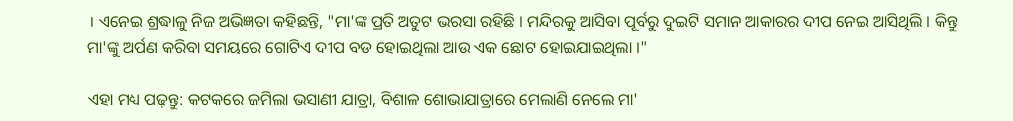। ଏନେଇ ଶ୍ରଦ୍ଧାଳୁ ନିଜ ଅଭିଜ୍ଞତା କହିଛନ୍ତି, "ମା'ଙ୍କ ପ୍ରତି ଅତୁଟ ଭରସା ରହିଛି । ମନ୍ଦିରକୁ ଆସିବା ପୂର୍ବରୁ ଦୁଇଟି ସମାନ ଆକାରର ଦୀପ ନେଇ ଆସିଥିଲି । କିନ୍ତୁ ମା'ଙ୍କୁ ଅର୍ପଣ କରିବା ସମୟରେ ଗୋଟିଏ ଦୀପ ବଡ ହୋଇଥିଲା ଆଉ ଏକ ଛୋଟ ହୋଇଯାଇଥିଲା ।"

ଏହା ମଧ୍ୟ ପଢ଼ନ୍ତୁ: କଟକରେ ଜମିଲା ଭସାଣୀ ଯାତ୍ରା, ବିଶାଳ ଶୋଭାଯାତ୍ରାରେ ମେଲାଣି ନେଲେ ମା'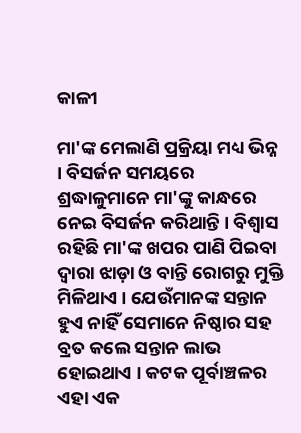କାଳୀ

ମା'ଙ୍କ ମେଲାଣି ପ୍ରକ୍ରିୟା ମଧ୍ୟ ଭିନ୍ନ । ବିସର୍ଜନ ସମୟରେ ଶ୍ରଦ୍ଧାଳୁମାନେ ମା'ଙ୍କୁ କାନ୍ଧରେ ନେଇ ବିସର୍ଜନ କରିଥାନ୍ତି । ବିଶ୍ୱାସ ରହିଛି ମା'ଙ୍କ ଖପର ପାଣି ପିଇବା ଦ୍ଵାରା ଝାଡ଼ା ଓ ବାନ୍ତି ରୋଗରୁ ମୁକ୍ତି ମିଳିଥାଏ । ଯେଉଁମାନଙ୍କ ସନ୍ତାନ ହୁଏ ନାହିଁ ସେମାନେ ନିଷ୍ଠାର ସହ ବ୍ରତ କଲେ ସନ୍ତାନ ଲାଭ ହୋଇଥାଏ । କଟକ ପୂର୍ବାଞ୍ଚଳର ଏହା ଏକ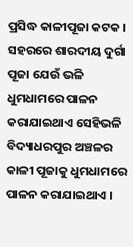ପ୍ରସିଦ୍ଧ କାଳୀପୂଜା କଟକ । ସହରରେ ଶାରଦୀୟ ଦୁର୍ଗା ପୂଜା ଯେଉଁ ଭଳି ଧୁମଧାମରେ ପାଳନ କରାଯାଇଥାଏ ସେହିଭଳି ବିଦ୍ୟାଧରପୁର ଅଞ୍ଚଳର କାଳୀ ପୂଜାକୁ ଧୁମଧାମରେ ପାଳନ କରାଯାଇଥାଏ ।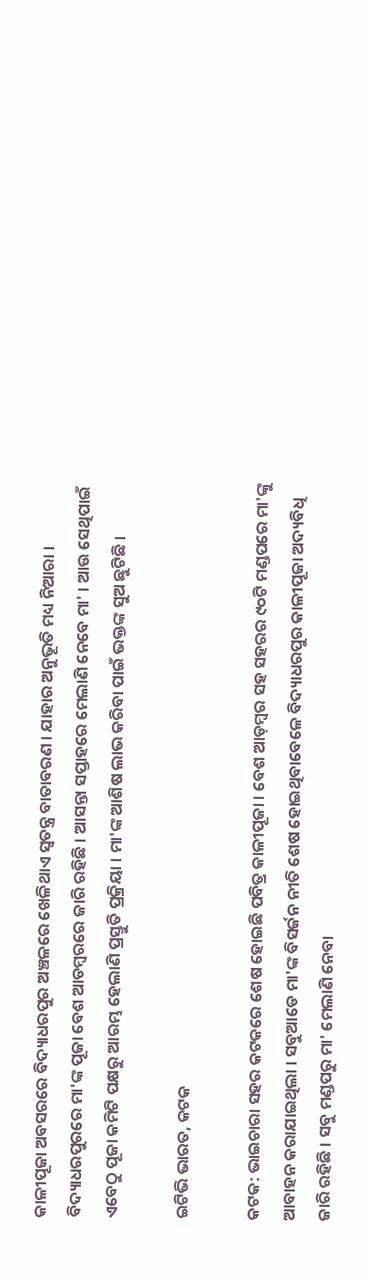କାଳୀପୂଜା ଅବସରରେ ବିଦ୍ୟାଧରପୁର ଅଞ୍ଚଳରେ ଖେଳିଥାଏ ସ୍ୱତନ୍ତ୍ର ବାତାବରଣ । ଯାହାର ଅନୁଭୂତି ମଧ୍ୟ ନିଆରା ।
ବିଦ୍ୟାଧରପୁରରେ ମା'ଙ୍କ ପୂଜା ବେଶ ଆଡମ୍ବରରେ ଜାରି ରହିଛି । ଆସନ୍ତା ସପ୍ତାହରେ ମେଲାଣି ନେବେ ମା' । ଆଉ ସେଥିପାଇଁ ଏବେଠୁ ପୂଜା କମିଟି ପକ୍ଷରୁ ଆରମ୍ଭ ହେଲାଣି ପ୍ରସ୍ତୁତି ପ୍ରକ୍ରିୟା । ମା'ଙ୍କ ଆଶିଷ ଲାଭ କରିବା ପାଇଁ ଭକ୍ତଙ୍କ ସୁଅ ଛୁଟିଛି ।

ଇଟିଭି ଭାରତ, କଟକ

କଟକ: ଭାଇଚାରା ସହର କଟକରେ ଶେଷ ହୋଇଛି ପବିତ୍ର କାଳୀପୂଜା । ବେଶ ଆଡ଼ମ୍ବର ସହ ସହରର ୯୦ଟି ମଣ୍ଡପରେ ମା'ଙ୍କୁ ଆବାହନ କରାଯାଇଥିଲା । ସବୁଆଡେ ମା'ଙ୍କ ବିସର୍ଜନ ନୀତି ଶେଷ ହୋଇଥିବାବେଳେ ବିଦ୍ୟାଧରପୁର କାଳୀପୂଜା ଅଦ୍ୟବିଧି ଜାରି ରହିଛି । ସବୁ ମଣ୍ଡପରୁ ମା' ମେଲାଣି ନେବା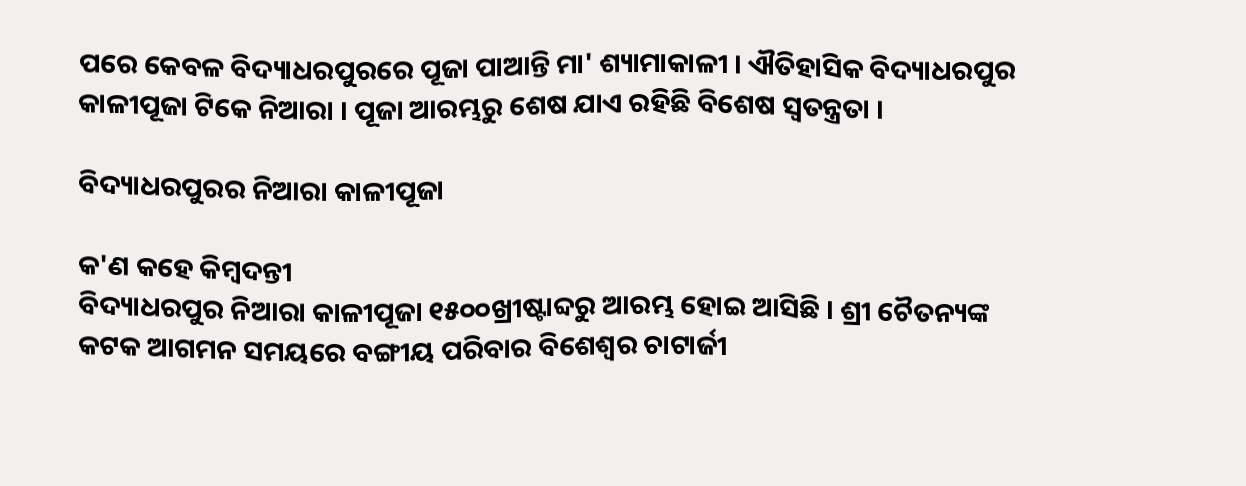ପରେ କେବଳ ବିଦ୍ୟାଧରପୁରରେ ପୂଜା ପାଆନ୍ତି ମା' ଶ୍ୟାମାକାଳୀ । ଐତିହାସିକ ବିଦ୍ୟାଧରପୁର କାଳୀପୂଜା ଟିକେ ନିଆରା । ପୂଜା ଆରମ୍ଭରୁ ଶେଷ ଯାଏ ରହିଛି ବିଶେଷ ସ୍ବତନ୍ତ୍ରତା ।

ବିଦ୍ୟାଧରପୁରର ନିଆରା କାଳୀପୂଜା

କ'ଣ କହେ କିମ୍ବଦନ୍ତୀ
ବିଦ୍ୟାଧରପୁର ନିଆରା କାଳୀପୂଜା ୧୫୦୦ଖ୍ରୀଷ୍ଟାବ୍ଦରୁ ଆରମ୍ଭ ହୋଇ ଆସିଛି । ଶ୍ରୀ ଚୈତନ୍ୟଙ୍କ କଟକ ଆଗମନ ସମୟରେ ବଙ୍ଗୀୟ ପରିବାର ବିଶେଶ୍ୱର ଚାଟାର୍ଜୀ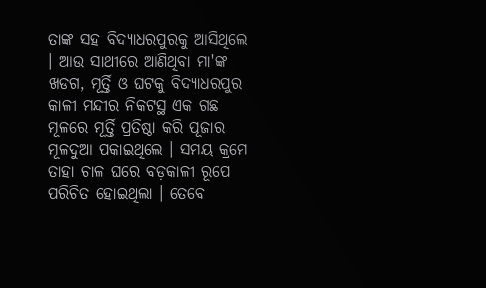ତାଙ୍କ ସହ ବିଦ୍ୟାଧରପୁରକୁ ଆସିଥିଲେ । ଆଉ ସାଥୀରେ ଆଣିଥିବା ମା'ଙ୍କ ଖଡଗ, ମୂର୍ତ୍ତି ଓ ଘଟକୁ ବିଦ୍ୟାଧରପୁର କାଳୀ ମନ୍ଦୀର ନିକଟସ୍ଥ ଏକ ଗଛ ମୂଳରେ ମୂର୍ତ୍ତି ପ୍ରତିଷ୍ଠା କରି ପୂଜାର ମୂଳଦୁଆ ପକାଇଥିଲେ । ସମୟ କ୍ରମେ ତାହା ଚାଳ ଘରେ ବଡ଼କାଳୀ ରୂପେ ପରିଚିତ ହୋଇଥିଲା । ତେବେ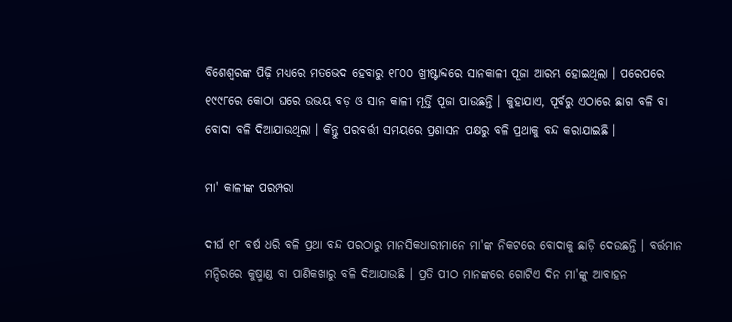ବିଶେଶ୍ୱରଙ୍କ ପିଢ଼ି ମଧ୍ୟରେ ମତଭେଦ ହେବାରୁ ୧୮୦୦ ଖ୍ରୀଷ୍ଟାବ୍ଦରେ ସାନକାଳୀ ପୂଜା ଆରମ୍ଭ ହୋଇଥିଲା । ପରେପରେ ୧୯୯୮ରେ କୋଠା ଘରେ ଉଭୟ ବଡ଼ ଓ ସାନ କାଳୀ ମୂର୍ତ୍ତି ପୂଜା ପାଉଛନ୍ତି । କୁହାଯାଏ, ପୂର୍ବରୁ ଏଠାରେ ଛାଗ ବଳି ବା ବୋଦା ବଳି ଦିଆଯାଉଥିଲା । କିନ୍ତୁ ପରବର୍ତ୍ତୀ ସମୟରେ ପ୍ରଶାସନ ପକ୍ଷରୁ ବଳି ପ୍ରଥାକୁ ବନ୍ଦ କରାଯାଇଛି ।

ମା' କାଳୀଙ୍କ ପରମ୍ପରା

ଦୀର୍ଘ ୧୮ ବର୍ଷ ଧରି ବଳି ପ୍ରଥା ବନ୍ଦ ପରଠାରୁ ମାନସିକଧାରୀମାନେ ମା'ଙ୍କ ନିକଟରେ ବୋଦାକୁ ଛାଡ଼ି ଦେଉଛନ୍ତି । ବର୍ତ୍ତମାନ ମନ୍ଦିରରେ କୁଷ୍ମାଣ୍ଡ ବା ପାଣିକଖାରୁ ବଳି ଦିଆଯାଉଛି । ପ୍ରତି ପୀଠ ମାନଙ୍କରେ ଗୋଟିଏ ଦିନ ମା'ଙ୍କୁ ଆବାହନ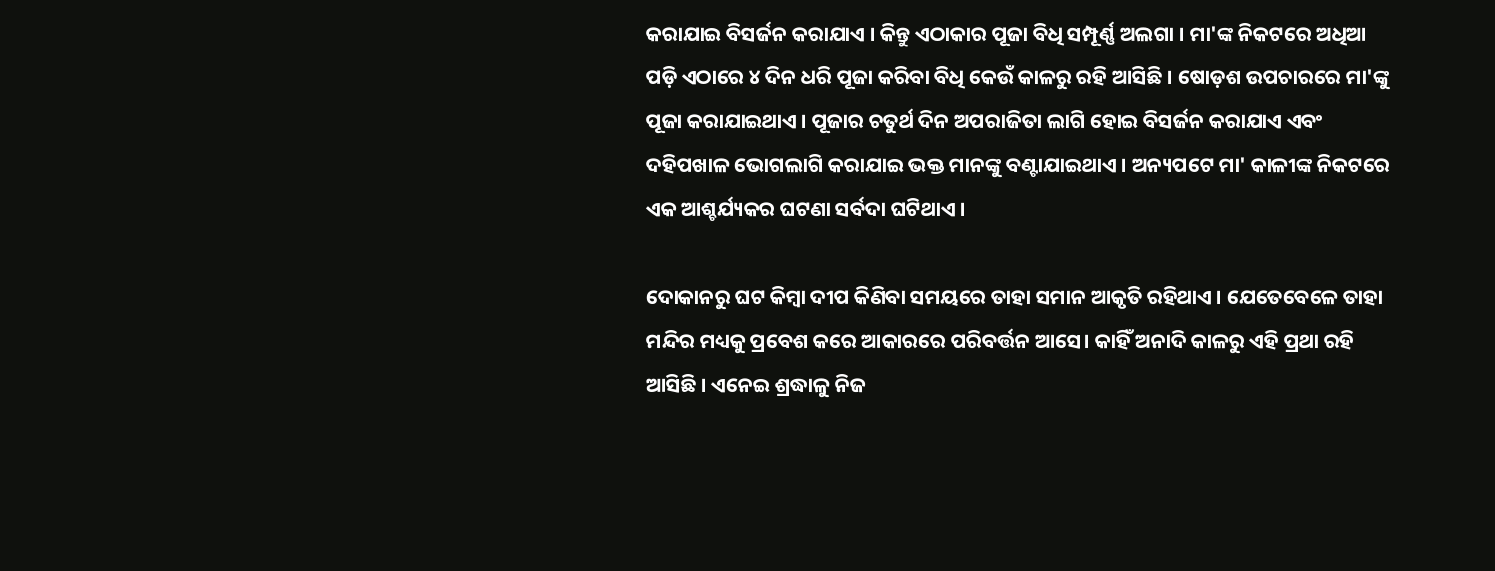କରାଯାଇ ବିସର୍ଜନ କରାଯାଏ । କିନ୍ତୁ ଏଠାକାର ପୂଜା ବିଧି ସମ୍ପୂର୍ଣ୍ଣ ଅଲଗା । ମା'ଙ୍କ ନିକଟରେ ଅଧିଆ ପଡ଼ି ଏଠାରେ ୪ ଦିନ ଧରି ପୂଜା କରିବା ବିଧି କେଉଁ କାଳରୁ ରହି ଆସିଛି । ଷୋଡ଼ଶ ଉପଚାରରେ ମା'ଙ୍କୁ ପୂଜା କରାଯାଇଥାଏ । ପୂଜାର ଚତୁର୍ଥ ଦିନ ଅପରାଜିତା ଲାଗି ହୋଇ ବିସର୍ଜନ କରାଯାଏ ଏବଂ ଦହିପଖାଳ ଭୋଗଲାଗି କରାଯାଇ ଭକ୍ତ ମାନଙ୍କୁ ବଣ୍ଟାଯାଇଥାଏ । ଅନ୍ୟପଟେ ମା' କାଳୀଙ୍କ ନିକଟରେ ଏକ ଆଶ୍ଚର୍ଯ୍ୟକର ଘଟଣା ସର୍ବଦା ଘଟିଥାଏ ।

ଦୋକାନରୁ ଘଟ କିମ୍ବା ଦୀପ କିଣିବା ସମୟରେ ତାହା ସମାନ ଆକୃତି ରହିଥାଏ । ଯେତେବେଳେ ତାହା ମନ୍ଦିର ମଧ୍ୟକୁ ପ୍ରବେଶ କରେ ଆକାରରେ ପରିବର୍ତ୍ତନ ଆସେ। କାହିଁ ଅନାଦି କାଳରୁ ଏହି ପ୍ରଥା ରହି ଆସିଛି । ଏନେଇ ଶ୍ରଦ୍ଧାଳୁ ନିଜ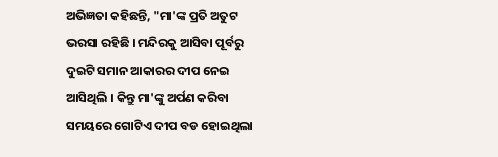ଅଭିଜ୍ଞତା କହିଛନ୍ତି, "ମା'ଙ୍କ ପ୍ରତି ଅତୁଟ ଭରସା ରହିଛି । ମନ୍ଦିରକୁ ଆସିବା ପୂର୍ବରୁ ଦୁଇଟି ସମାନ ଆକାରର ଦୀପ ନେଇ ଆସିଥିଲି । କିନ୍ତୁ ମା'ଙ୍କୁ ଅର୍ପଣ କରିବା ସମୟରେ ଗୋଟିଏ ଦୀପ ବଡ ହୋଇଥିଲା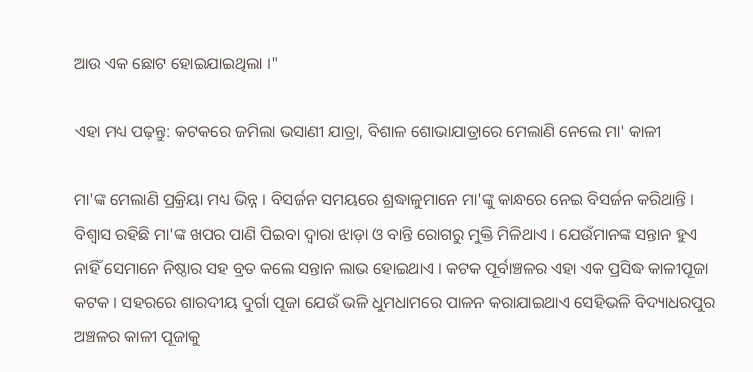ଆଉ ଏକ ଛୋଟ ହୋଇଯାଇଥିଲା ।"

ଏହା ମଧ୍ୟ ପଢ଼ନ୍ତୁ: କଟକରେ ଜମିଲା ଭସାଣୀ ଯାତ୍ରା, ବିଶାଳ ଶୋଭାଯାତ୍ରାରେ ମେଲାଣି ନେଲେ ମା' କାଳୀ

ମା'ଙ୍କ ମେଲାଣି ପ୍ରକ୍ରିୟା ମଧ୍ୟ ଭିନ୍ନ । ବିସର୍ଜନ ସମୟରେ ଶ୍ରଦ୍ଧାଳୁମାନେ ମା'ଙ୍କୁ କାନ୍ଧରେ ନେଇ ବିସର୍ଜନ କରିଥାନ୍ତି । ବିଶ୍ୱାସ ରହିଛି ମା'ଙ୍କ ଖପର ପାଣି ପିଇବା ଦ୍ଵାରା ଝାଡ଼ା ଓ ବାନ୍ତି ରୋଗରୁ ମୁକ୍ତି ମିଳିଥାଏ । ଯେଉଁମାନଙ୍କ ସନ୍ତାନ ହୁଏ ନାହିଁ ସେମାନେ ନିଷ୍ଠାର ସହ ବ୍ରତ କଲେ ସନ୍ତାନ ଲାଭ ହୋଇଥାଏ । କଟକ ପୂର୍ବାଞ୍ଚଳର ଏହା ଏକ ପ୍ରସିଦ୍ଧ କାଳୀପୂଜା କଟକ । ସହରରେ ଶାରଦୀୟ ଦୁର୍ଗା ପୂଜା ଯେଉଁ ଭଳି ଧୁମଧାମରେ ପାଳନ କରାଯାଇଥାଏ ସେହିଭଳି ବିଦ୍ୟାଧରପୁର ଅଞ୍ଚଳର କାଳୀ ପୂଜାକୁ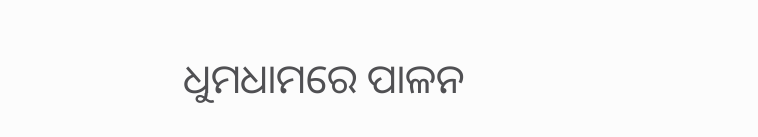ଧୁମଧାମରେ ପାଳନ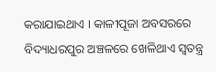କରାଯାଇଥାଏ । କାଳୀପୂଜା ଅବସରରେ ବିଦ୍ୟାଧରପୁର ଅଞ୍ଚଳରେ ଖେଳିଥାଏ ସ୍ୱତନ୍ତ୍ର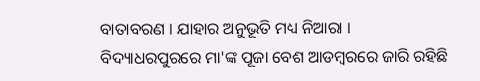ବାତାବରଣ । ଯାହାର ଅନୁଭୂତି ମଧ୍ୟ ନିଆରା ।
ବିଦ୍ୟାଧରପୁରରେ ମା'ଙ୍କ ପୂଜା ବେଶ ଆଡମ୍ବରରେ ଜାରି ରହିଛି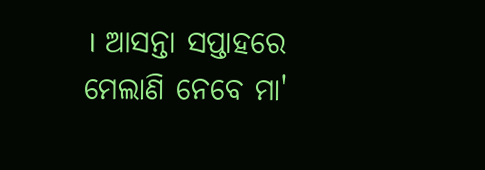। ଆସନ୍ତା ସପ୍ତାହରେ ମେଲାଣି ନେବେ ମା'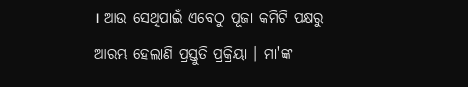। ଆଉ ସେଥିପାଇଁ ଏବେଠୁ ପୂଜା କମିଟି ପକ୍ଷରୁ ଆରମ୍ଭ ହେଲାଣି ପ୍ରସ୍ତୁତି ପ୍ରକ୍ରିୟା । ମା'ଙ୍କ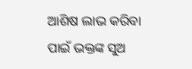ଆଶିଷ ଲାଭ କରିବା ପାଇଁ ଭକ୍ତଙ୍କ ସୁଅ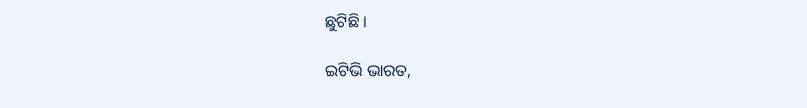ଛୁଟିଛି ।

ଇଟିଭି ଭାରତ,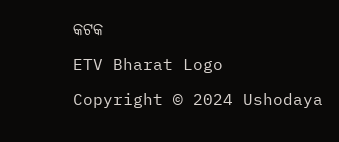କଟକ

ETV Bharat Logo

Copyright © 2024 Ushodaya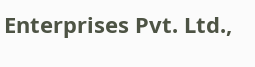Enterprises Pvt. Ltd.,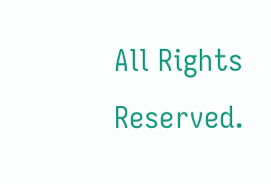All Rights Reserved.